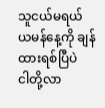သူငယ်မရယ်
ယမန်နေ့ကို ချန်ထားရစ်ပြီပဲ
ငါတို့လာ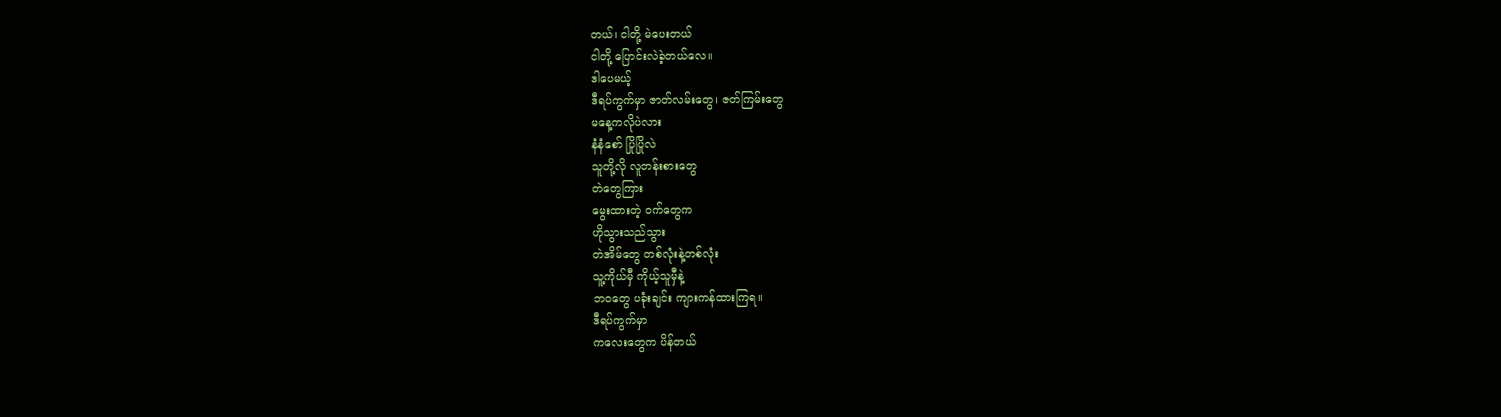တယ်၊ ငါတို့ မဲပေးတယ်
ငါတို့ ပြောင်းလဲခဲ့တယ်လေ။
ဒါပေမယ့်
ဒီရပ်ကွက်မှာ ဇာတ်လမ်းတွေ၊ ဇတ်ကြမ်းတွေ
မနေ့ကလိုပဲလား
နံနံစော် ပြိုပြိုလဲ
သူတို့လို လူတန်းစားတွေ
တဲတွေကြား
မွေးထားတဲ့ ဝက်တွေက
ဟိုသွားသည်သွား
တဲအိမ်တွေ တစ်လုံးနဲ့တစ်လုံး
သူ့ကိုယ်မှီ ကိုယ့်သူမှီနဲ့
ဘဝတွေ ပခုံးချင်း ကျားကန်ထားကြရ။
ဒီရပ်ကွက်မှာ
ကလေးတွေက ပိန်တယ်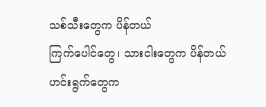သစ်သီးတွေက ပိန်တယ်
ကြက်ပေါင်တွေ၊ သားငါးတွေက ပိန်တယ်
ဟင်းရွက်တွေက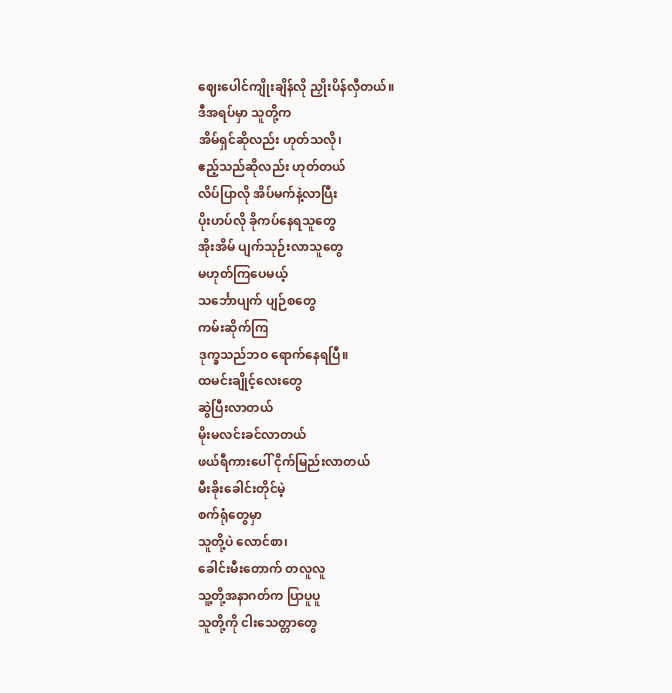ဈေးပေါင်ကျိုးချိန်လို ညှိုးပိန်လှီတယ်။
ဒီအရပ်မှာ သူတို့က
အိမ်ရှင်ဆိုလည်း ဟုတ်သလို၊
ဧည့်သည်ဆိုလည်း ဟုတ်တယ်
လိပ်ပြာလို အိပ်မက်နဲ့လာပြီး
ပိုးဟပ်လို ခိုကပ်နေရသူတွေ
အိုးအိမ် ပျက်သုဉ်းလာသူတွေ
မဟုတ်ကြပေမယ့်
သင်္ဘောပျက် ပျဉ်စတွေ
ကမ်းဆိုက်ကြ
ဒုက္ခသည်ဘဝ ရောက်နေရပြီ။
ထမင်းချိုင့်လေးတွေ
ဆွဲပြီးလာတယ်
မိုးမလင်းခင်လာတယ်
ဖယ်ရီကားပေါ် ငိုက်မြည်းလာတယ်
မီးခိုးခေါင်းတိုင်မဲ့
စက်ရုံတွေမှာ
သူတို့ပဲ လောင်စာ၊
ခေါင်းမီးတောက် တလူလူ
သူ့တို့အနာဂတ်က ပြာပူပူ
သူတို့ကို ငါးသေတ္တာတွေ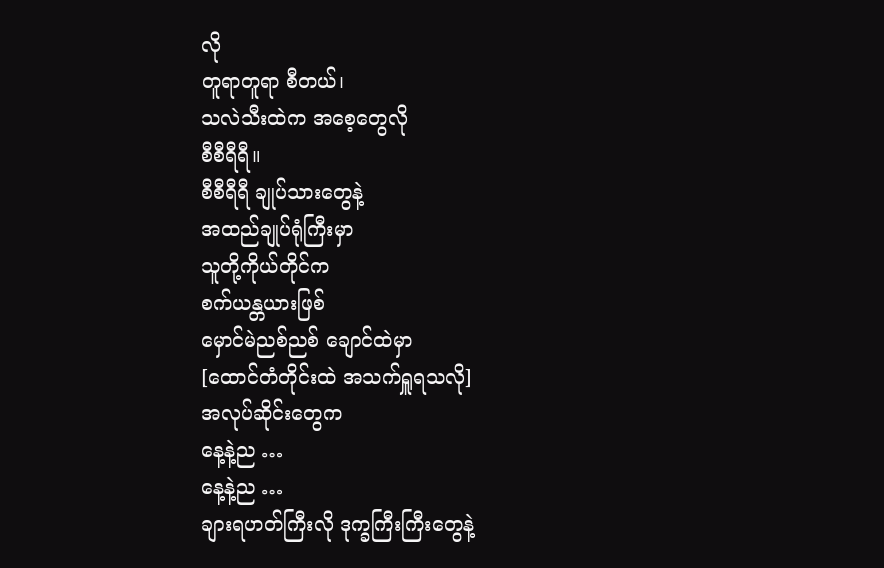လို
တူရာတူရာ စီတယ်၊
သလဲသီးထဲက အစေ့တွေလို
စီစီရီရီ။
စီစီရီရီ ချုပ်သားတွေနဲ့
အထည်ချုပ်ရုံကြီးမှာ
သူတို့ကိုယ်တိုင်က
စက်ယန္တယားဖြစ်
မှောင်မဲညစ်ညစ် ချောင်ထဲမှာ
[ထောင်တံတိုင်းထဲ အသက်ရှူရသလို]
အလုပ်ဆိုင်းတွေက
နေ့နဲ့ည …
နေ့နဲ့ည …
ချားရဟတ်ကြီးလို ဒုက္ခကြီးကြီးတွေနဲ့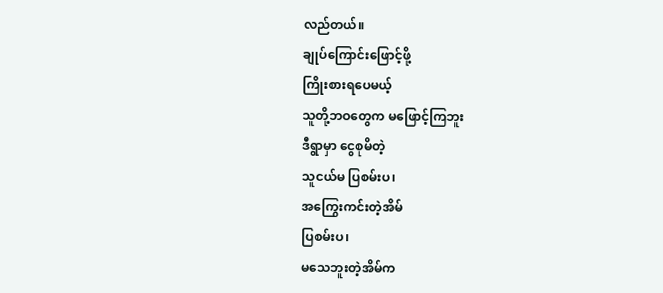လည်တယ်။
ချုပ်ကြောင်းဖြောင့်ဖို့
ကြိုးစားရပေမယ့်
သူတို့ဘဝတွေက မဖြောင့်ကြဘူး
ဒီရွာမှာ ငွေစုမိတဲ့
သူငယ်မ ပြစမ်းပ၊
အကြွေးကင်းတဲ့အိမ်
ပြစမ်းပ၊
မသေဘူးတဲ့အိမ်က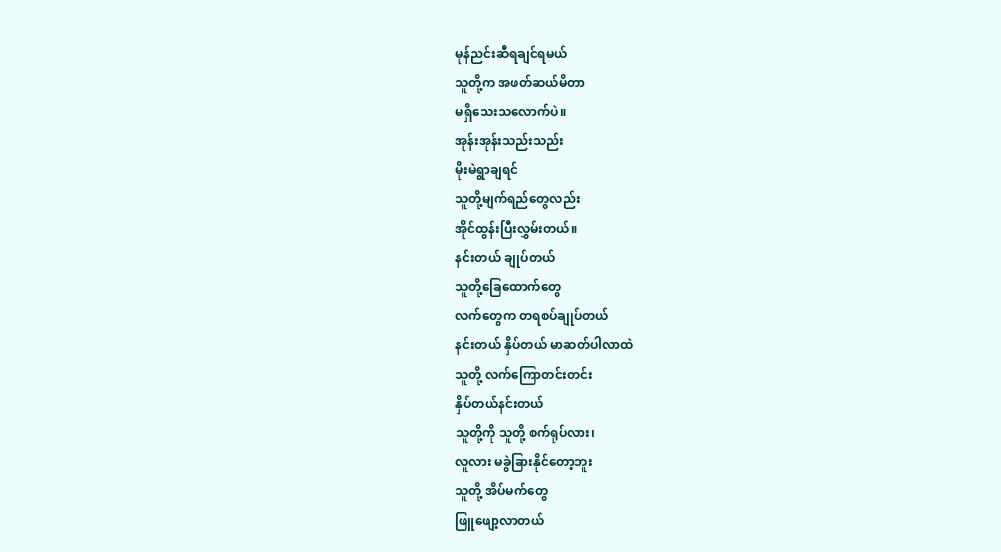မုန်ညင်းဆီရချင်ရမယ်
သူတို့က အဖတ်ဆယ်မိတာ
မရှိသေးသလောက်ပဲ။
အုန်းအုန်းသည်းသည်း
မိုးမဲရွာချရင်
သူတို့မျက်ရည်တွေလည်း
အိုင်ထွန်းပြီးလွှမ်းတယ်။
နင်းတယ် ချုပ်တယ်
သူတို့ခြေထောက်တွေ
လက်တွေက တရစပ်ချုပ်တယ်
နင်းတယ် နှိပ်တယ် မာဆတ်ပါလာထဲ
သူတို့ လက်ကြောတင်းတင်း
နှိပ်တယ်နင်းတယ်
သူတို့ကို သူတို့ စက်ရုပ်လား၊
လူလား မခွဲခြားနိုင်တော့ဘူး
သူတို့ အိပ်မက်တွေ
ဖြူဖျော့လာတယ်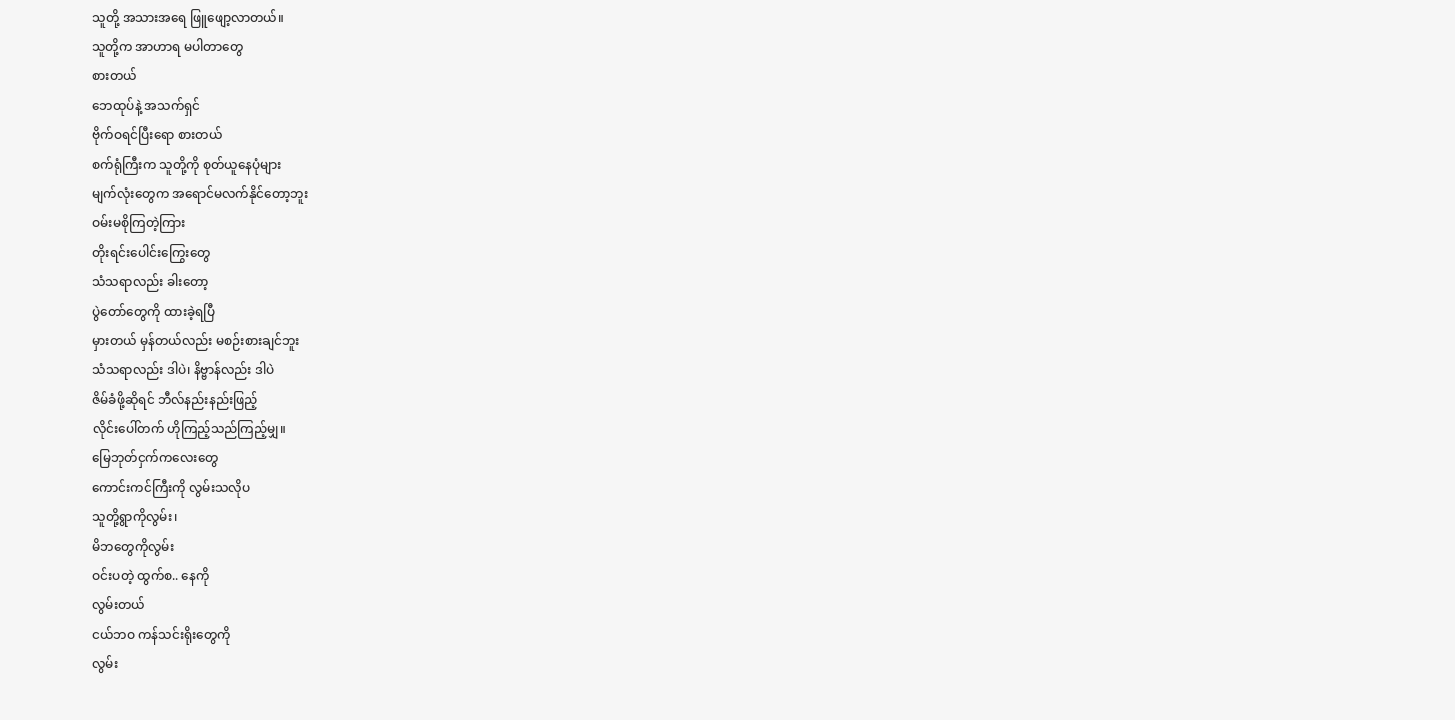သူတို့ အသားအရေ ဖြူဖျော့လာတယ်။
သူတို့က အာဟာရ မပါတာတွေ
စားတယ်
ဘေထုပ်နဲ့ အသက်ရှင်
ဗိုက်ဝရင်ပြီးရော စားတယ်
စက်ရုံကြီးက သူတို့ကို စုတ်ယူနေပုံများ
မျက်လုံးတွေက အရောင်မလက်နိုင်တော့ဘူး
ဝမ်းမစိုကြတဲ့ကြား
တိုးရင်းပေါင်းကြွေးတွေ
သံသရာလည်း ခါးတော့
ပွဲတော်တွေကို ထားခဲ့ရပြီ
မှားတယ် မှန်တယ်လည်း မစဉ်းစားချင်ဘူး
သံသရာလည်း ဒါပဲ၊ နိဗ္ဗာန်လည်း ဒါပဲ
ဇိမ်ခံဖို့ဆိုရင် ဘီလ်နည်းနည်းဖြည့်
လိုင်းပေါ်တက် ဟိုကြည့်သည်ကြည့်မျှ။
မြေဘုတ်ငှက်ကလေးတွေ
ကောင်းကင်ကြီးကို လွမ်းသလိုပ
သူတို့ရွာကိုလွမ်း၊
မိဘတွေကိုလွမ်း
ဝင်းပတဲ့ ထွက်စ.. နေကို
လွမ်းတယ်
ငယ်ဘဝ ကန်သင်းရိုးတွေကို
လွမ်း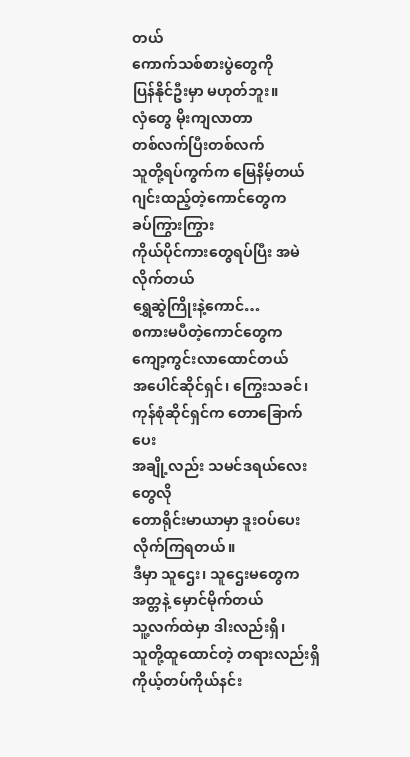တယ်
ကောက်သစ်စားပွဲတွေကို
ပြန်နိုင်ဦးမှာ မဟုတ်ဘူး။
လှံတွေ မိုးကျလာတာ
တစ်လက်ပြီးတစ်လက်
သူတို့ရပ်ကွက်က မြေနိမ့်တယ်
ဂျင်းထည့်တဲ့ကောင်တွေက
ခပ်ကြွားကြွား
ကိုယ်ပိုင်ကားတွေရပ်ပြီး အမဲလိုက်တယ်
ရွှေဆွဲကြိုးနဲ့ကောင်…
စကားမပီတဲ့ကောင်တွေက
ကျော့ကွင်းလာထောင်တယ်
အပေါင်ဆိုင်ရှင်၊ ကြွေးသခင်၊
ကုန်စုံဆိုင်ရှင်က တောခြောက်ပေး
အချို့လည်း သမင်ဒရယ်လေးတွေလို
တောရိုင်းမာယာမှာ ဒူးဝပ်ပေးလိုက်ကြရတယ်။
ဒီမှာ သူဌေး၊ သူဌေးမတွေက
အတ္တနဲ့ မှောင်မိုက်တယ်
သူ့လက်ထဲမှာ ဒါးလည်းရှိ၊
သူတို့ထူထောင်တဲ့ တရားလည်းရှိ
ကိုယ့်တပ်ကိုယ်နင်း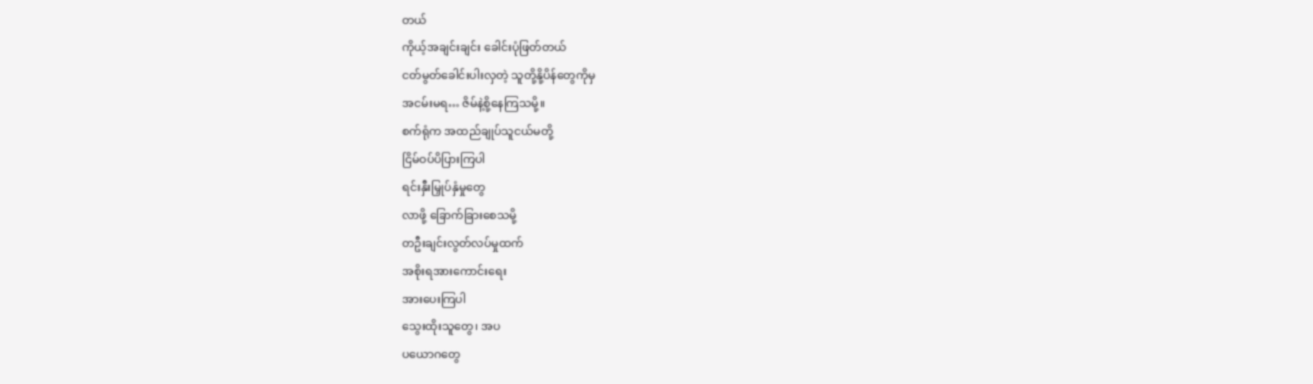တယ်
ကိုယ့်အချင်းချင်း ခေါင်းပုံဖြတ်တယ်
ငတ်မွတ်ခေါင်းပါးလှတဲ့ သူတို့နို့ပိန်တွေကိုမှ
အငမ်းမရ… ဇိမ်နဲ့စို့နေကြသမို့။
စက်ရုံက အထည်ချုပ်သူငယ်မတို့
ငြိမ်ဝပ်ပိပြားကြပါ
ရင်းနှီးမြှုပ်နှံမှုတွေ
လာဖို့ ခြောက်ခြားစေသမို့
တဦးချင်းလွတ်လပ်မှုထက်
အစိုးရအားကောင်းရေး
အားပေးကြပါ
သွေးထိုးသူတွေ၊ အပ
ပယောဂတွေ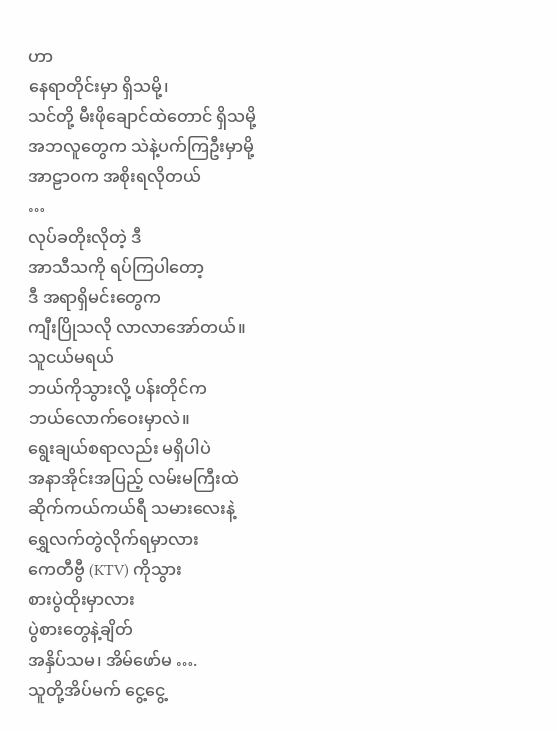ဟာ
နေရာတိုင်းမှာ ရှိသမို့၊
သင်တို့ မီးဖိုချောင်ထဲတောင် ရှိသမို့
အဘလူတွေက သဲနဲ့ပက်ကြဦးမှာမို့
အာဠာဝက အစိုးရလိုတယ်
…
လုပ်ခတိုးလိုတဲ့ ဒီ
အာသီသကို ရပ်ကြပါတော့
ဒီ အရာရှိမင်းတွေက
ကျီးပြိုသလို လာလာအော်တယ်။
သူငယ်မရယ်
ဘယ်ကိုသွားလို့ ပန်းတိုင်က
ဘယ်လောက်ဝေးမှာလဲ။
ရွေးချယ်စရာလည်း မရှိပါပဲ
အနာအိုင်းအပြည့် လမ်းမကြီးထဲ
ဆိုက်ကယ်ကယ်ရီ သမားလေးနဲ့
ရွှေလက်တွဲလိုက်ရမှာလား
ကေတီဗွီ (KTV) ကိုသွား
စားပွဲထိုးမှာလား
ပွဲစားတွေနဲ့ချိတ်
အနှိပ်သမ၊ အိမ်ဖော်မ ….
သူတို့အိပ်မက် ငွေ့ငွေ့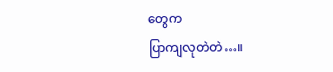တွေက
ပြာကျလုတဲတဲ…။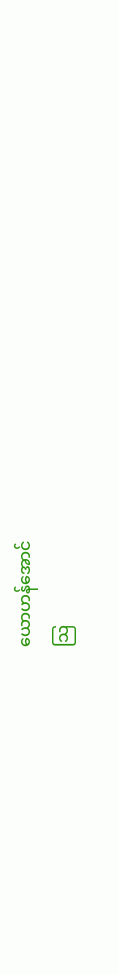ယောဟန်အောင်
သြ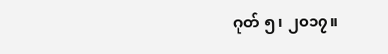ဂုတ် ၅၊ ၂၀၁၇။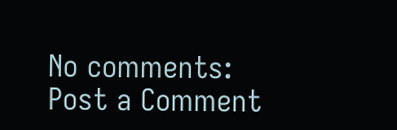No comments:
Post a Comment